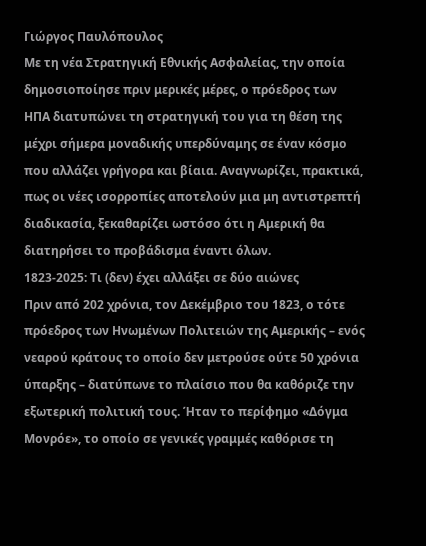Γιώργος Παυλόπουλος
Με τη νέα Στρατηγική Εθνικής Ασφαλείας, την οποία δημοσιοποίησε πριν μερικές μέρες, ο πρόεδρος των ΗΠΑ διατυπώνει τη στρατηγική του για τη θέση της μέχρι σήμερα μοναδικής υπερδύναμης σε έναν κόσμο που αλλάζει γρήγορα και βίαια. Αναγνωρίζει, πρακτικά, πως οι νέες ισορροπίες αποτελούν μια μη αντιστρεπτή διαδικασία, ξεκαθαρίζει ωστόσο ότι η Αμερική θα διατηρήσει το προβάδισμα έναντι όλων.
1823-2025: Τι (δεν) έχει αλλάξει σε δύο αιώνες
Πριν από 202 χρόνια, τον Δεκέμβριο του 1823, ο τότε πρόεδρος των Ηνωμένων Πολιτειών της Αμερικής – ενός νεαρού κράτους το οποίο δεν μετρούσε ούτε 50 χρόνια ύπαρξης – διατύπωνε το πλαίσιο που θα καθόριζε την εξωτερική πολιτική τους. Ήταν το περίφημο «Δόγμα Μονρόε», το οποίο σε γενικές γραμμές καθόρισε τη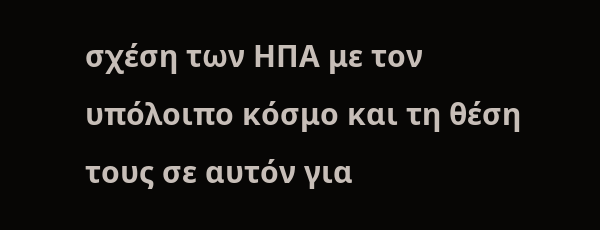σχέση των ΗΠΑ με τον υπόλοιπο κόσμο και τη θέση τους σε αυτόν για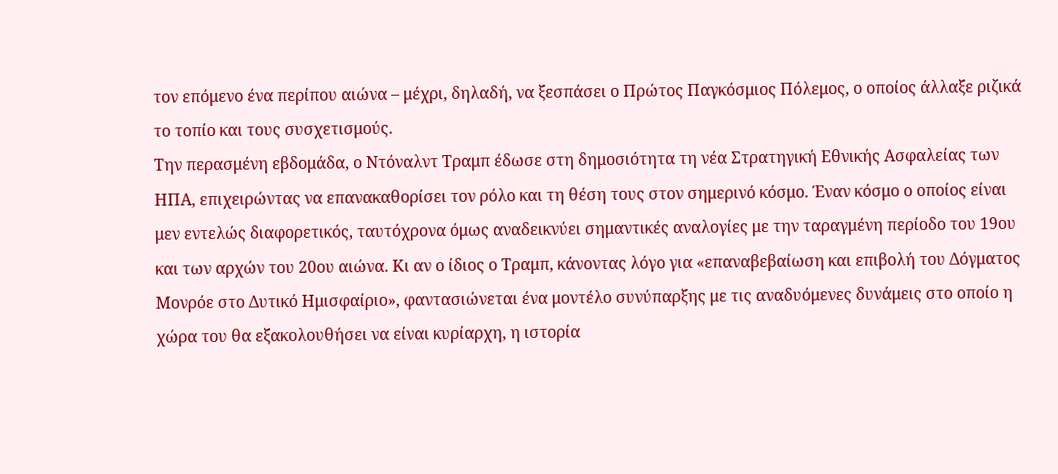τον επόμενο ένα περίπου αιώνα – μέχρι, δηλαδή, να ξεσπάσει ο Πρώτος Παγκόσμιος Πόλεμος, ο οποίος άλλαξε ριζικά το τοπίο και τους συσχετισμούς.
Την περασμένη εβδομάδα, ο Ντόναλντ Τραμπ έδωσε στη δημοσιότητα τη νέα Στρατηγική Εθνικής Ασφαλείας των ΗΠΑ, επιχειρώντας να επανακαθορίσει τον ρόλο και τη θέση τους στον σημερινό κόσμο. Έναν κόσμο ο οποίος είναι μεν εντελώς διαφορετικός, ταυτόχρονα όμως αναδεικνύει σημαντικές αναλογίες με την ταραγμένη περίοδο του 19ου και των αρχών του 20ου αιώνα. Κι αν ο ίδιος ο Τραμπ, κάνοντας λόγο για «επαναβεβαίωση και επιβολή του Δόγματος Μονρόε στο Δυτικό Ημισφαίριο», φαντασιώνεται ένα μοντέλο συνύπαρξης με τις αναδυόμενες δυνάμεις στο οποίο η χώρα του θα εξακολουθήσει να είναι κυρίαρχη, η ιστορία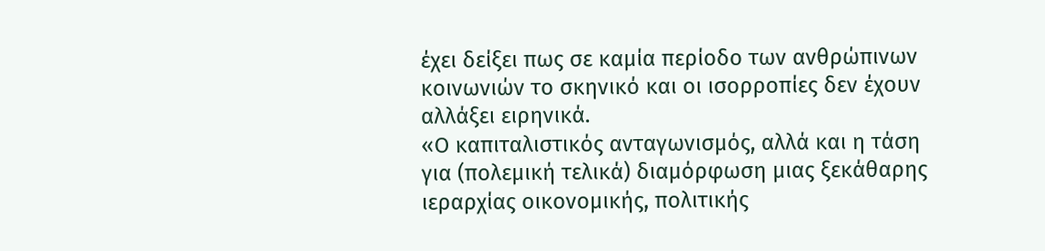έχει δείξει πως σε καμία περίοδο των ανθρώπινων κοινωνιών το σκηνικό και οι ισορροπίες δεν έχουν αλλάξει ειρηνικά.
«Ο καπιταλιστικός ανταγωνισμός, αλλά και η τάση για (πολεμική τελικά) διαμόρφωση μιας ξεκάθαρης ιεραρχίας οικονομικής, πολιτικής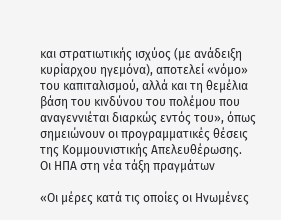και στρατιωτικής ισχύος (με ανάδειξη κυρίαρχου ηγεμόνα), αποτελεί «νόμο» του καπιταλισμού, αλλά και τη θεμέλια βάση του κινδύνου του πολέμου που αναγεννιέται διαρκώς εντός του», όπως σημειώνουν οι προγραμματικές θέσεις της Κομμουνιστικής Απελευθέρωσης.
Οι ΗΠΑ στη νέα τάξη πραγμάτων

«Οι μέρες κατά τις οποίες οι Ηνωμένες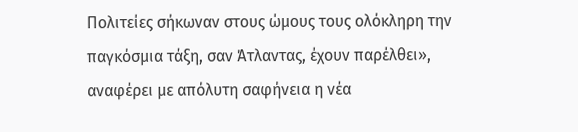Πολιτείες σήκωναν στους ώμους τους ολόκληρη την παγκόσμια τάξη, σαν Άτλαντας, έχουν παρέλθει», αναφέρει με απόλυτη σαφήνεια η νέα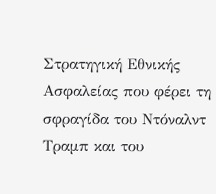Στρατηγική Εθνικής Ασφαλείας που φέρει τη σφραγίδα του Ντόναλντ Τραμπ και του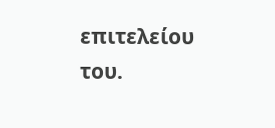επιτελείου του.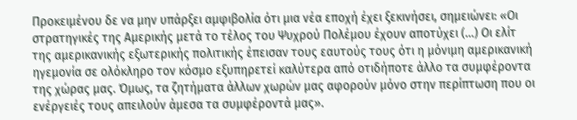Προκειμένου δε να μην υπάρξει αμφιβολία ότι μια νέα εποχή έχει ξεκινήσει, σημειώνει: «Οι στρατηγικές της Αμερικής μετά το τέλος του Ψυχρού Πολέμου έχουν αποτύχει (…) Οι ελίτ της αμερικανικής εξωτερικής πολιτικής έπεισαν τους εαυτούς τους ότι η μόνιμη αμερικανική ηγεμονία σε ολόκληρο τον κόσμο εξυπηρετεί καλύτερα από οτιδήποτε άλλο τα συμφέροντα της χώρας μας. Όμως, τα ζητήματα άλλων χωρών μας αφορούν μόνο στην περίπτωση που οι ενέργειές τους απειλούν άμεσα τα συμφέροντά μας».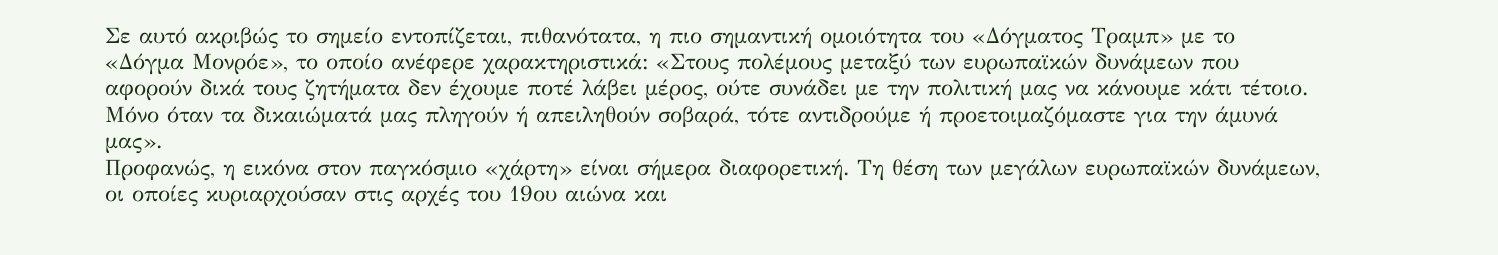Σε αυτό ακριβώς το σημείο εντοπίζεται, πιθανότατα, η πιο σημαντική ομοιότητα του «Δόγματος Τραμπ» με το «Δόγμα Μονρόε», το οποίο ανέφερε χαρακτηριστικά: «Στους πολέμους μεταξύ των ευρωπαϊκών δυνάμεων που αφορούν δικά τους ζητήματα δεν έχουμε ποτέ λάβει μέρος, ούτε συνάδει με την πολιτική μας να κάνουμε κάτι τέτοιο. Μόνο όταν τα δικαιώματά μας πληγούν ή απειληθούν σοβαρά, τότε αντιδρούμε ή προετοιμαζόμαστε για την άμυνά μας».
Προφανώς, η εικόνα στον παγκόσμιο «χάρτη» είναι σήμερα διαφορετική. Τη θέση των μεγάλων ευρωπαϊκών δυνάμεων, οι οποίες κυριαρχούσαν στις αρχές του 19ου αιώνα και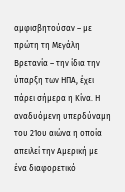αμφισβητούσαν – με πρώτη τη Μεγάλη Βρετανία – την ίδια την ύπαρξη των ΗΠΑ, έχει πάρει σήμερα η Κίνα. Η αναδυόμενη υπερδύναμη του 21ου αιώνα η οποία απειλεί την Αμερική με ένα διαφορετικό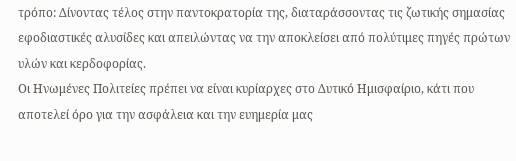τρόπο: Δίνοντας τέλος στην παντοκρατορία της, διαταράσσοντας τις ζωτικής σημασίας εφοδιαστικές αλυσίδες και απειλώντας να την αποκλείσει από πολύτιμες πηγές πρώτων υλών και κερδοφορίας.
Οι Ηνωμένες Πολιτείες πρέπει να είναι κυρίαρχες στο Δυτικό Ημισφαίριο, κάτι που αποτελεί όρο για την ασφάλεια και την ευημερία μας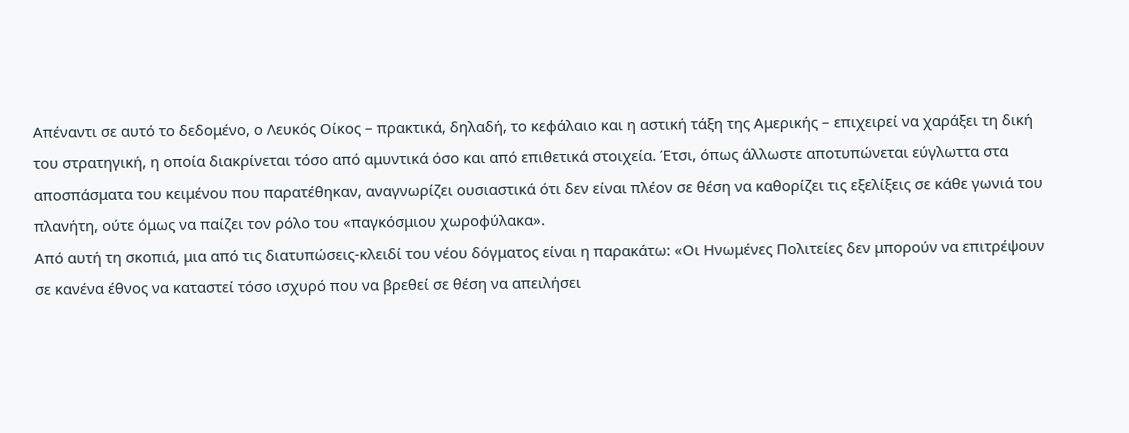Απέναντι σε αυτό το δεδομένο, ο Λευκός Οίκος – πρακτικά, δηλαδή, το κεφάλαιο και η αστική τάξη της Αμερικής – επιχειρεί να χαράξει τη δική του στρατηγική, η οποία διακρίνεται τόσο από αμυντικά όσο και από επιθετικά στοιχεία. Έτσι, όπως άλλωστε αποτυπώνεται εύγλωττα στα αποσπάσματα του κειμένου που παρατέθηκαν, αναγνωρίζει ουσιαστικά ότι δεν είναι πλέον σε θέση να καθορίζει τις εξελίξεις σε κάθε γωνιά του πλανήτη, ούτε όμως να παίζει τον ρόλο του «παγκόσμιου χωροφύλακα».
Από αυτή τη σκοπιά, μια από τις διατυπώσεις-κλειδί του νέου δόγματος είναι η παρακάτω: «Οι Ηνωμένες Πολιτείες δεν μπορούν να επιτρέψουν σε κανένα έθνος να καταστεί τόσο ισχυρό που να βρεθεί σε θέση να απειλήσει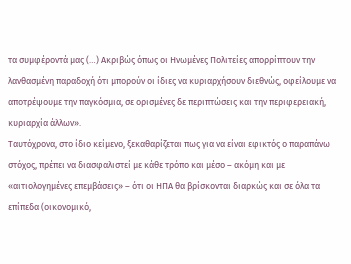τα συμφέροντά μας (…) Ακριβώς όπως οι Ηνωμένες Πολιτείες απορρίπτουν την λανθασμένη παραδοχή ότι μπορούν οι ίδιες να κυριαρχήσουν διεθνώς, οφείλουμε να αποτρέψουμε την παγκόσμια, σε ορισμένες δε περιπτώσεις και την περιφερειακή, κυριαρχία άλλων».
Ταυτόχρονα, στο ίδιο κείμενο, ξεκαθαρίζεται πως για να είναι εφικτός ο παραπάνω στόχος, πρέπει να διασφαλιστεί με κάθε τρόπο και μέσο – ακόμη και με «αιτιολογημένες επεμβάσεις» – ότι οι ΗΠΑ θα βρίσκονται διαρκώς και σε όλα τα επίπεδα (οικονομικό,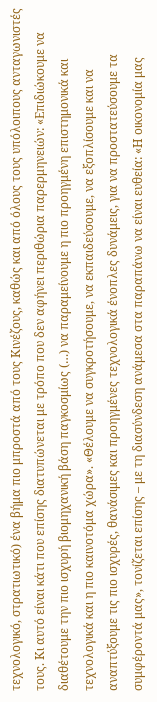τεχνολογικό, στρατιωτικό) ένα βήμα πιο μπροστά από τους Κινέζους, καθώς και από όλους τους υπόλοιπους ανταγωνιστές τους. Κι αυτό είναι κάτι που επίσης διατυπώνεται με τρόπο που δεν αφήνει περιθώρια παρερμηνειών: «Επιδιώκουμε να διαθέτουμε την πιο ισχυρή βιομηχανική βάση παγκοσμίως (…) να παραμείνουμε η πιο προηγμένη επιστημονικά και τεχνολογικά και η πιο καινοτόμα χώρα». «Θέλουμε να συγκροτήσουμε, να εκπαιδεύσουμε, να εξοπλίσουμε και να αναπτύξουμε τις πιο ισχυρές, θανάσιμες και προηγμένες τεχνολογικά ένοπλες δυνάμεις, για να προστατεύσουμε τα συμφέροντά μας», τονίζεται επίσης – με τη διασύνδεση ανάμεσα στα παραπάνω να είναι ευθεία: «Η οικονομία μας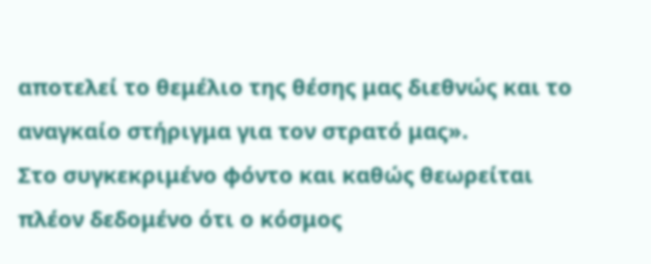αποτελεί το θεμέλιο της θέσης μας διεθνώς και το αναγκαίο στήριγμα για τον στρατό μας».
Στο συγκεκριμένο φόντο και καθώς θεωρείται πλέον δεδομένο ότι ο κόσμος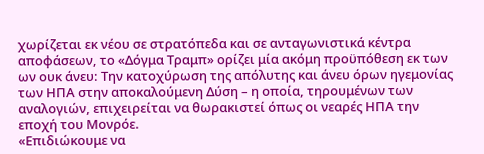χωρίζεται εκ νέου σε στρατόπεδα και σε ανταγωνιστικά κέντρα αποφάσεων, το «Δόγμα Τραμπ» ορίζει μία ακόμη προϋπόθεση εκ των ων ουκ άνευ: Την κατοχύρωση της απόλυτης και άνευ όρων ηγεμονίας των ΗΠΑ στην αποκαλούμενη Δύση – η οποία, τηρουμένων των αναλογιών, επιχειρείται να θωρακιστεί όπως οι νεαρές ΗΠΑ την εποχή του Μονρόε.
«Επιδιώκουμε να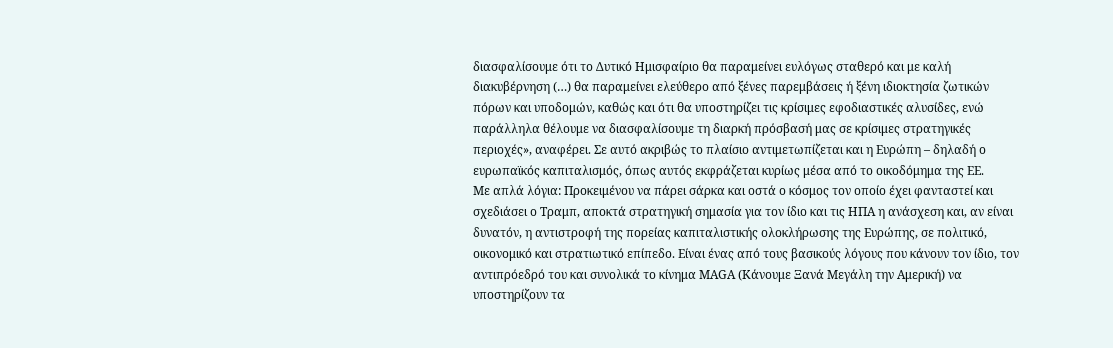διασφαλίσουμε ότι το Δυτικό Ημισφαίριο θα παραμείνει ευλόγως σταθερό και με καλή διακυβέρνηση (…) θα παραμείνει ελεύθερο από ξένες παρεμβάσεις ή ξένη ιδιοκτησία ζωτικών πόρων και υποδομών, καθώς και ότι θα υποστηρίζει τις κρίσιμες εφοδιαστικές αλυσίδες, ενώ παράλληλα θέλουμε να διασφαλίσουμε τη διαρκή πρόσβασή μας σε κρίσιμες στρατηγικές περιοχές», αναφέρει. Σε αυτό ακριβώς το πλαίσιο αντιμετωπίζεται και η Ευρώπη – δηλαδή ο ευρωπαϊκός καπιταλισμός, όπως αυτός εκφράζεται κυρίως μέσα από το οικοδόμημα της ΕΕ.
Με απλά λόγια: Προκειμένου να πάρει σάρκα και οστά ο κόσμος τον οποίο έχει φανταστεί και σχεδιάσει ο Τραμπ, αποκτά στρατηγική σημασία για τον ίδιο και τις ΗΠΑ η ανάσχεση και, αν είναι δυνατόν, η αντιστροφή της πορείας καπιταλιστικής ολοκλήρωσης της Ευρώπης, σε πολιτικό, οικονομικό και στρατιωτικό επίπεδο. Είναι ένας από τους βασικούς λόγους που κάνουν τον ίδιο, τον αντιπρόεδρό του και συνολικά το κίνημα MAGA (Κάνουμε Ξανά Μεγάλη την Αμερική) να υποστηρίζουν τα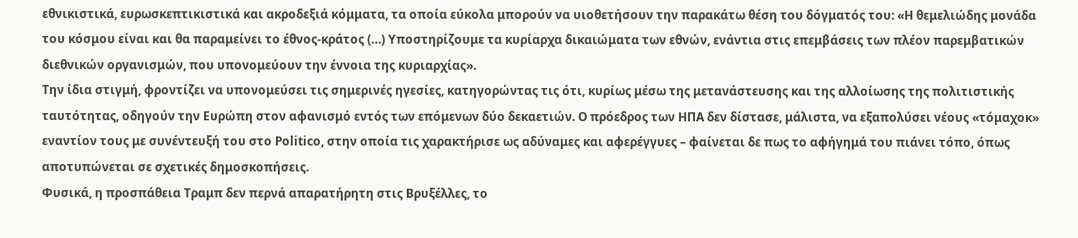εθνικιστικά, ευρωσκεπτικιστικά και ακροδεξιά κόμματα, τα οποία εύκολα μπορούν να υιοθετήσουν την παρακάτω θέση του δόγματός του: «Η θεμελιώδης μονάδα του κόσμου είναι και θα παραμείνει το έθνος-κράτος (…) Υποστηρίζουμε τα κυρίαρχα δικαιώματα των εθνών, ενάντια στις επεμβάσεις των πλέον παρεμβατικών διεθνικών οργανισμών, που υπονομεύουν την έννοια της κυριαρχίας».
Την ίδια στιγμή, φροντίζει να υπονομεύσει τις σημερινές ηγεσίες, κατηγορώντας τις ότι, κυρίως μέσω της μετανάστευσης και της αλλοίωσης της πολιτιστικής ταυτότητας, οδηγούν την Ευρώπη στον αφανισμό εντός των επόμενων δύο δεκαετιών. Ο πρόεδρος των ΗΠΑ δεν δίστασε, μάλιστα, να εξαπολύσει νέους «τόμαχοκ» εναντίον τους με συνέντευξή του στο Politico, στην οποία τις χαρακτήρισε ως αδύναμες και αφερέγγυες – φαίνεται δε πως το αφήγημά του πιάνει τόπο, όπως αποτυπώνεται σε σχετικές δημοσκοπήσεις.
Φυσικά, η προσπάθεια Τραμπ δεν περνά απαρατήρητη στις Βρυξέλλες, το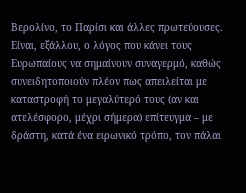Βερολίνο, το Παρίσι και άλλες πρωτεύουσες. Είναι, εξάλλου, ο λόγος που κάνει τους Ευρωπαίους να σημαίνουν συναγερμό, καθώς συνειδητοποιούν πλέον πως απειλείται με καταστροφή το μεγαλύτερό τους (αν και ατελέσφορο, μέχρι σήμερα) επίτευγμα – με δράστη, κατά ένα ειρωνικό τρόπο, τον πάλαι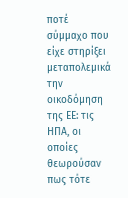ποτέ σύμμαχο που είχε στηρίξει μεταπολεμικά την οικοδόμηση της ΕΕ: τις ΗΠΑ, οι οποίες θεωρούσαν πως τότε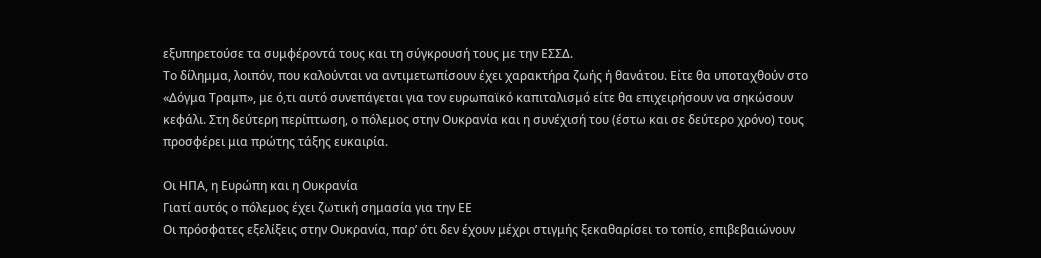εξυπηρετούσε τα συμφέροντά τους και τη σύγκρουσή τους με την ΕΣΣΔ.
Το δίλημμα, λοιπόν, που καλούνται να αντιμετωπίσουν έχει χαρακτήρα ζωής ή θανάτου. Είτε θα υποταχθούν στο «Δόγμα Τραμπ», με ό,τι αυτό συνεπάγεται για τον ευρωπαϊκό καπιταλισμό είτε θα επιχειρήσουν να σηκώσουν κεφάλι. Στη δεύτερη περίπτωση, ο πόλεμος στην Ουκρανία και η συνέχισή του (έστω και σε δεύτερο χρόνο) τους προσφέρει μια πρώτης τάξης ευκαιρία.

Οι ΗΠΑ, η Ευρώπη και η Ουκρανία
Γιατί αυτός ο πόλεμος έχει ζωτική σημασία για την ΕΕ
Οι πρόσφατες εξελίξεις στην Ουκρανία, παρ’ ότι δεν έχουν μέχρι στιγμής ξεκαθαρίσει το τοπίο, επιβεβαιώνουν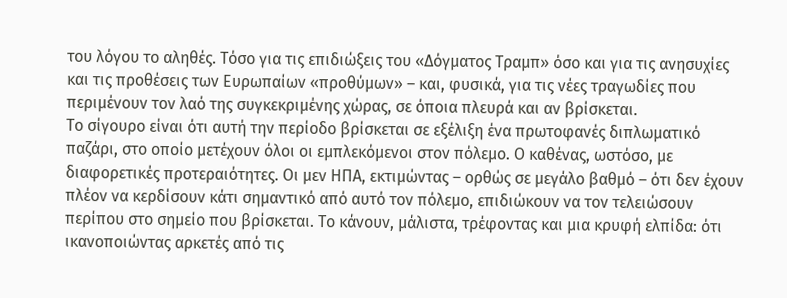του λόγου το αληθές. Τόσο για τις επιδιώξεις του «Δόγματος Τραμπ» όσο και για τις ανησυχίες και τις προθέσεις των Ευρωπαίων «προθύμων» – και, φυσικά, για τις νέες τραγωδίες που περιμένουν τον λαό της συγκεκριμένης χώρας, σε όποια πλευρά και αν βρίσκεται.
Το σίγουρο είναι ότι αυτή την περίοδο βρίσκεται σε εξέλιξη ένα πρωτοφανές διπλωματικό παζάρι, στο οποίο μετέχουν όλοι οι εμπλεκόμενοι στον πόλεμο. Ο καθένας, ωστόσο, με διαφορετικές προτεραιότητες. Οι μεν ΗΠΑ, εκτιμώντας – ορθώς σε μεγάλο βαθμό – ότι δεν έχουν πλέον να κερδίσουν κάτι σημαντικό από αυτό τον πόλεμο, επιδιώκουν να τον τελειώσουν περίπου στο σημείο που βρίσκεται. Το κάνουν, μάλιστα, τρέφοντας και μια κρυφή ελπίδα: ότι ικανοποιώντας αρκετές από τις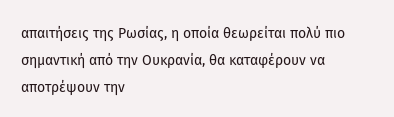απαιτήσεις της Ρωσίας, η οποία θεωρείται πολύ πιο σημαντική από την Ουκρανία, θα καταφέρουν να αποτρέψουν την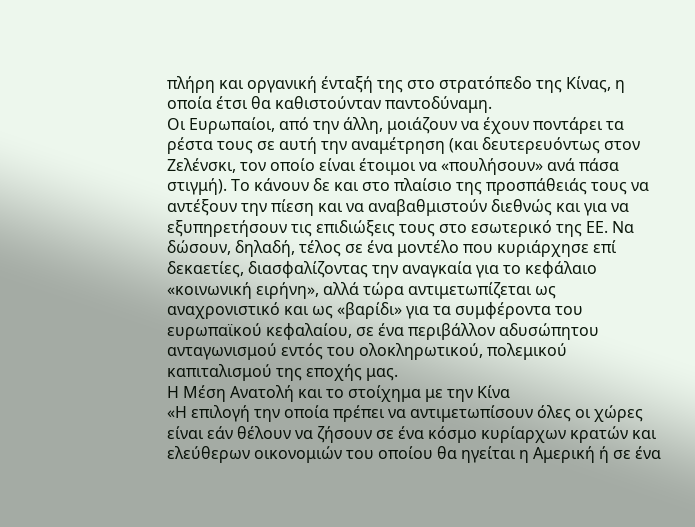πλήρη και οργανική ένταξή της στο στρατόπεδο της Κίνας, η οποία έτσι θα καθιστούνταν παντοδύναμη.
Οι Ευρωπαίοι, από την άλλη, μοιάζουν να έχουν ποντάρει τα ρέστα τους σε αυτή την αναμέτρηση (και δευτερευόντως στον Ζελένσκι, τον οποίο είναι έτοιμοι να «πουλήσουν» ανά πάσα στιγμή). Το κάνουν δε και στο πλαίσιο της προσπάθειάς τους να αντέξουν την πίεση και να αναβαθμιστούν διεθνώς και για να εξυπηρετήσουν τις επιδιώξεις τους στο εσωτερικό της ΕΕ. Να δώσουν, δηλαδή, τέλος σε ένα μοντέλο που κυριάρχησε επί δεκαετίες, διασφαλίζοντας την αναγκαία για το κεφάλαιο «κοινωνική ειρήνη», αλλά τώρα αντιμετωπίζεται ως αναχρονιστικό και ως «βαρίδι» για τα συμφέροντα του ευρωπαϊκού κεφαλαίου, σε ένα περιβάλλον αδυσώπητου ανταγωνισμού εντός του ολοκληρωτικού, πολεμικού καπιταλισμού της εποχής μας.
Η Μέση Ανατολή και το στοίχημα με την Κίνα
«Η επιλογή την οποία πρέπει να αντιμετωπίσουν όλες οι χώρες είναι εάν θέλουν να ζήσουν σε ένα κόσμο κυρίαρχων κρατών και ελεύθερων οικονομιών του οποίου θα ηγείται η Αμερική ή σε ένα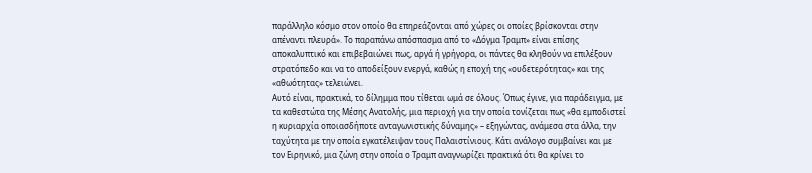παράλληλο κόσμο στον οποίο θα επηρεάζονται από χώρες οι οποίες βρίσκονται στην απέναντι πλευρά». Το παραπάνω απόσπασμα από το «Δόγμα Τραμπ» είναι επίσης αποκαλυπτικό και επιβεβαιώνει πως, αργά ή γρήγορα, οι πάντες θα κληθούν να επιλέξουν στρατόπεδο και να το αποδείξουν ενεργά, καθώς η εποχή της «ουδετερότητας» και της «αθωότητας» τελειώνει.
Αυτό είναι, πρακτικά, το δίλημμα που τίθεται ωμά σε όλους. Όπως έγινε, για παράδειγμα, με τα καθεστώτα της Μέσης Ανατολής, μια περιοχή για την οποία τονίζεται πως «θα εμποδιστεί η κυριαρχία οποιασδήποτε ανταγωνιστικής δύναμης» – εξηγώντας, ανάμεσα στα άλλα, την ταχύτητα με την οποία εγκατέλειψαν τους Παλαιστίνιους. Κάτι ανάλογο συμβαίνει και με τον Ειρηνικό, μια ζώνη στην οποία ο Τραμπ αναγνωρίζει πρακτικά ότι θα κρίνει το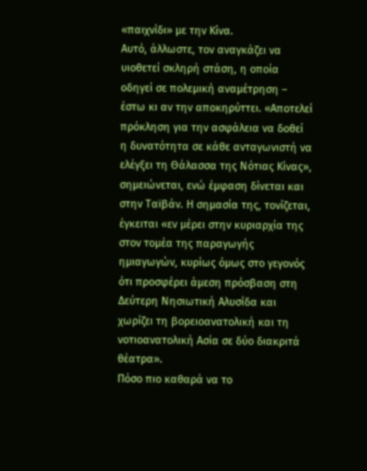«παιχνίδι» με την Κίνα.
Αυτό, άλλωστε, τον αναγκάζει να υιοθετεί σκληρή στάση, η οποία οδηγεί σε πολεμική αναμέτρηση – έστω κι αν την αποκηρύττει. «Αποτελεί πρόκληση για την ασφάλεια να δοθεί η δυνατότητα σε κάθε ανταγωνιστή να ελέγξει τη Θάλασσα της Νότιας Κίνας», σημειώνεται, ενώ έμφαση δίνεται και στην Ταϊβάν. Η σημασία της, τονίζεται, έγκειται «εν μέρει στην κυριαρχία της στον τομέα της παραγωγής ημιαγωγών, κυρίως όμως στο γεγονός ότι προσφέρει άμεση πρόσβαση στη Δεύτερη Νησιωτική Αλυσίδα και χωρίζει τη βορειοανατολική και τη νοτιοανατολική Ασία σε δύο διακριτά θέατρα».
Πόσο πιο καθαρά να το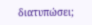διατυπώσει;